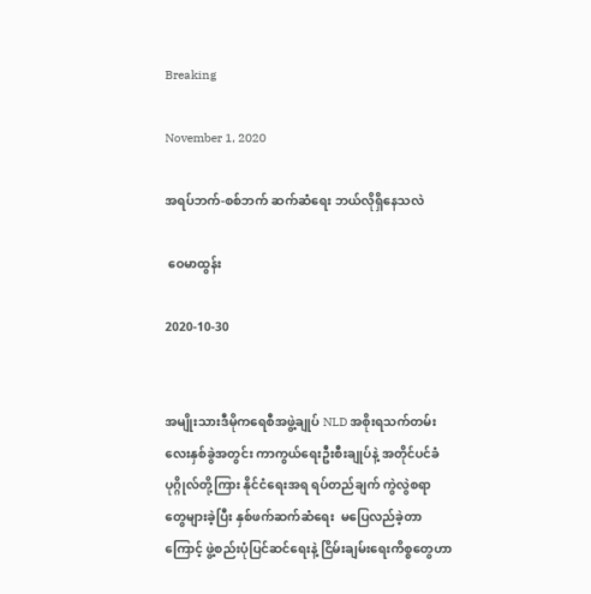Breaking

November 1, 2020

အရပ်ဘက်-စစ်ဘက် ဆက်ဆံရေး ဘယ်လိုရှိနေသလဲ

 ဝေမာထွန်း

2020-10-30


အမျိုးသားဒီမိုကရေစီအဖွဲ့ချုပ် NLD အစိုးရသက်တမ်း လေးနှစ်ခွဲအတွင်း ကာကွယ်ရေးဦးစီးချုပ်နဲ့ အတိုင်ပင်ခံ ပုဂ္ဂိုလ်တို့ကြား နိုင်ငံရေးအရ ရပ်တည်ချက် ကွဲလွဲစရာတွေများခဲ့ပြီး နှစ်ဖက်ဆက်ဆံရေး  မပြေလည်ခဲ့တာကြောင့် ဖွဲ့စည်းပုံပြင်ဆင်ရေးနဲ့ ငြိမ်းချမ်းရေးကိစ္စတွေဟာ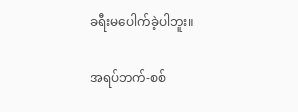ခရီးမပေါက်ခဲ့ပါဘူး။

အရပ်ဘက်-စစ်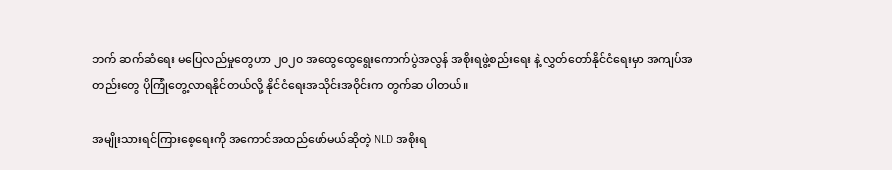ဘက် ဆက်ဆံရေး မပြေလည်မှုတွေဟာ ၂၀၂၀ အထွေထွေရွေးကောက်ပွဲအလွန် အစိုးရဖွဲ့စည်းရေး နဲ့ လွှတ်တော်နိုင်ငံရေးမှာ အကျပ်အတည်းတွေ ပိုကြုံတွေ့လာရနိုင်တယ်လို့ နိုင်ငံရေးအသိုင်းအဝိုင်းက တွက်ဆ ပါတယ်။

အမျိုးသားရင်ကြားစေ့ရေးကို အကောင်အထည်ဖော်မယ်ဆိုတဲ့ NLD အစိုးရ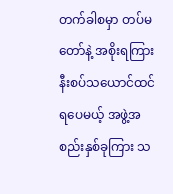တက်ခါစမှာ တပ်မတော်နဲ့ အစိုးရကြား နီးစပ်သယောင်ထင်ရပေမယ့် အဖွဲ့အစည်းနှစ်ခုကြား သ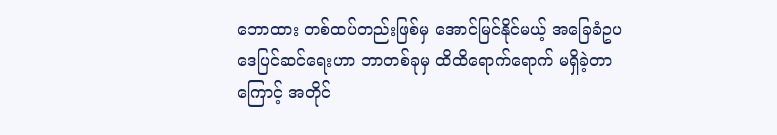ဘောထား တစ်ထပ်တည်းဖြစ်မှ အောင်မြင်နိုင်မယ့် အခြေခံဥပဒေပြင်ဆင်ရေးဟာ ဘာတစ်ခုမှ ထိထိရောက်ရောက် မရှိခဲ့တာကြောင့် အတိုင်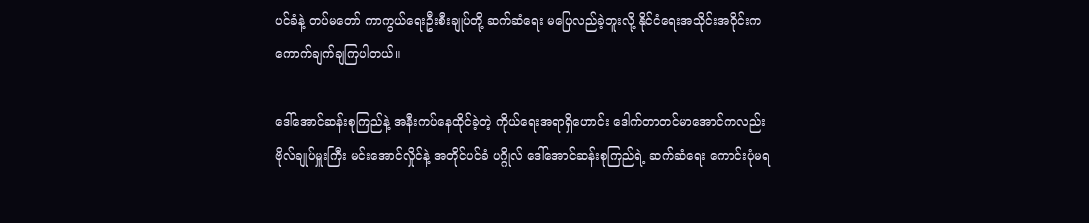ပင်ခံနဲ့ တပ်မတော် ကာကွယ်ရေးဦးစီးချုပ်တို့ ဆက်ဆံရေး မပြေလည်ခဲ့ဘူးလို့ နိုင်ငံရေးအသိုင်းအဝိုင်းက ကောက်ချက်ချကြပါတယ်။

ဒေါ်အောင်ဆန်းစုကြည်နဲ့ အနီးကပ်နေထိုင်ခဲ့တဲ့ ကိုယ်ရေးအရာရှိဟောင်း ဒေါက်တာတင်မာအောင်ကလည်း ဗိုလ်ချုပ်မှူးကြီး မင်းအောင်လှိုင်နဲ့ အတိုင်ပင်ခံ ပဂ္ဂိုလ် ဒေါ်အောင်ဆန်းစုကြည်ရဲ့ ဆက်ဆံရေး ကောင်းပုံမရ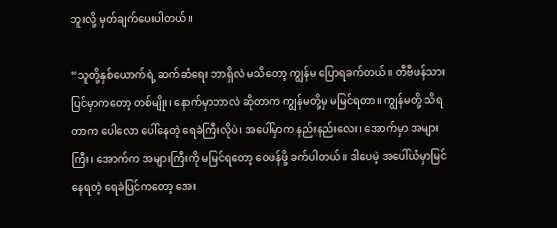ဘူးလို့ မှတ်ချက်ပေးပါတယ်။

“သူတို့နှစ်ယောက်ရဲ့ ဆက်ဆံရေး ဘာရှိလဲ မသိတော့ ကျွန်မ ပြောရခက်တယ်။ တီဗီဖန်သားပြင်မှာကတော့ တစ်မျိုး၊ နောက်မှာဘာလဲ ဆိုတာက ကျွန်မတို့မှ မမြင်ရတာ။ ကျွန်မတို့ သိရတာက ပေါလော ပေါ်နေတဲ့ ရေခဲကြီးလိုပဲ၊ အပေါ်မှာက နည်းနည်းလေး၊ အောက်မှာ အများကြီး၊ အောက်က အများကြီးကို မမြင်ရတော့ ဝေဖန်ဖို့ ခက်ပါတယ်။ ဒါပေမဲ့ အပေါ်ယံမှာမြင်နေရတဲ့ ရေခဲပြင်ကတော့ အေး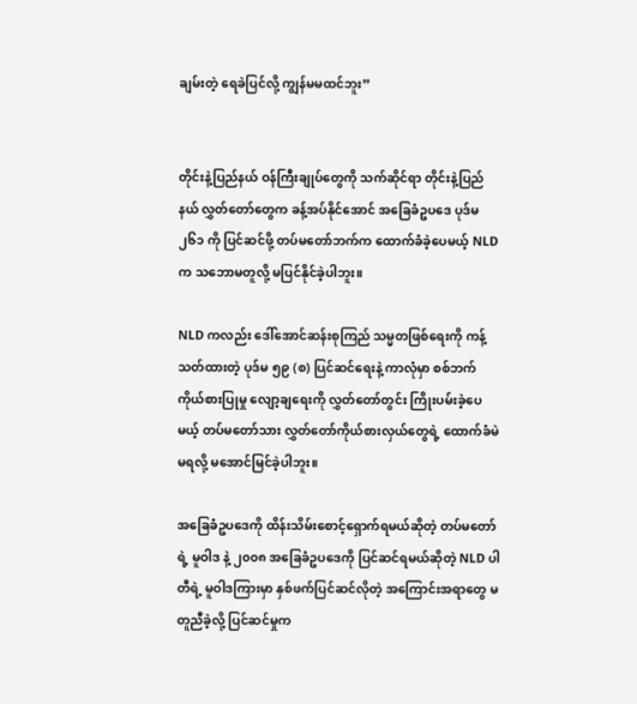ချမ်းတဲ့ ရေခဲပြင်လို့ ကျွန်မမထင်ဘူး”


တိုင်းနဲ့ပြည်နယ် ဝန်ကြီးချုပ်တွေကို သက်ဆိုင်ရာ တိုင်းနဲ့ပြည်နယ် လွှတ်တော်တွေက ခန့်အပ်နိုင်အောင် အခြေခံဥပဒေ ပုဒ်မ ၂၆၁ ကို ပြင်ဆင်ဖို့ တပ်မတော်ဘက်က ထောက်ခံခဲ့ပေမယ့် NLD က သဘောမတူလို့ မပြင်နိုင်ခဲ့ပါဘူး။

NLD ကလည်း ဒေါ်အောင်ဆန်းစုကြည် သမ္မတဖြစ်ရေးကို ကန့်သတ်ထားတဲ့ ပုဒ်မ ၅၉ (စ) ပြင်ဆင်ရေးနဲ့ ကာလုံမှာ စစ်ဘက်ကိုယ်စားပြုမှု လျော့ချရေးကို လွှတ်တော်တွင်း ကြိုးပမ်းခဲ့ပေမယ့် တပ်မတော်သား လွှတ်တော်ကိုယ်စားလှယ်တွေရဲ့ ထောက်ခံမဲ မရလို့ မအောင်မြင်ခဲ့ပါဘူး။

အခြေခံဥပဒေကို ထိန်းသိမ်းစောင့်ရှောက်ရမယ်ဆိုတဲ့ တပ်မတော်ရဲ့ မူဝါဒ နဲ့ ၂၀၀၈ အခြေခံဥပဒေကို ပြင်ဆင်ရမယ်ဆိုတဲ့ NLD ပါတီရဲ့ မူဝါဒကြားမှာ နှစ်ဖက်ပြင်ဆင်လိုတဲ့ အကြောင်းအရာတွေ မတူညီခဲ့လို့ ပြင်ဆင်မှုက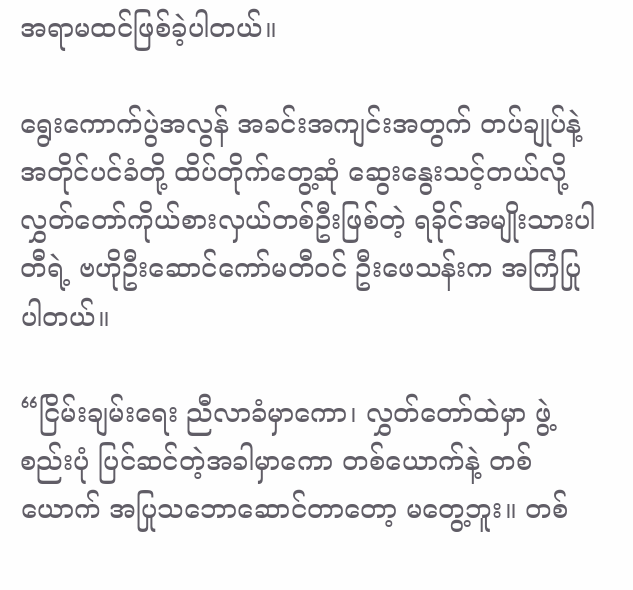အရာမထင်ဖြစ်ခဲ့ပါတယ်။

ရွေးကောက်ပွဲအလွန် အခင်းအကျင်းအတွက် တပ်ချုပ်နဲ့ အတိုင်ပင်ခံတို့ ထိပ်တိုက်တွေ့ဆုံ ဆွေးနွေးသင့်တယ်လို့ လွှတ်တော်ကိုယ်စားလှယ်တစ်ဦးဖြစ်တဲ့ ရခိုင်အမျိုးသားပါတီရဲ့ ဗဟိုဦးဆောင်ကော်မတီဝင် ဦးဖေသန်းက အကြံပြုပါတယ်။

“ငြိမ်းချမ်းရေး ညီလာခံမှာကော၊ လွှတ်တော်ထဲမှာ ဖွဲ့စည်းပုံ ပြင်ဆင်တဲ့အခါမှာကော တစ်ယောက်နဲ့ တစ်ယောက် အပြုသဘောဆောင်တာတော့ မတွေ့ဘူး။ တစ်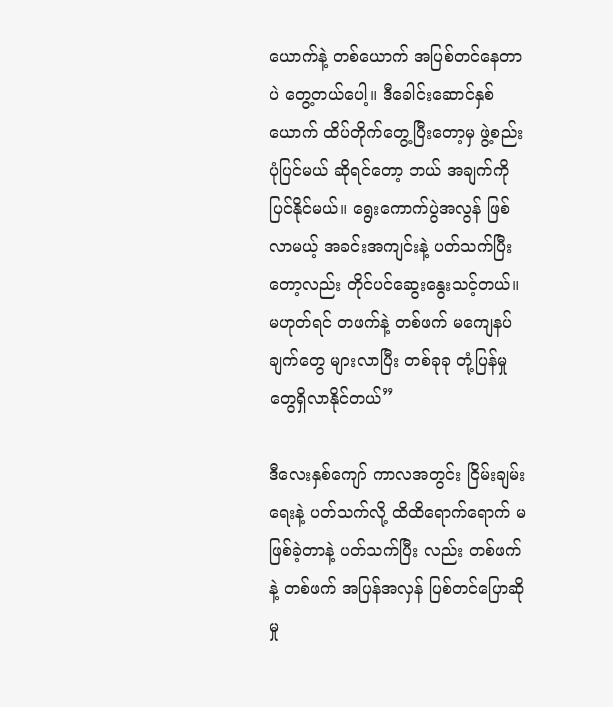ယောက်နဲ့ တစ်ယောက် အပြစ်တင်နေတာပဲ တွေ့တယ်ပေါ့။ ဒီခေါင်းဆောင်နှစ်ယောက် ထိပ်တိုက်တွေ့ပြီးတော့မှ ဖွဲ့စည်းပုံပြင်မယ် ဆိုရင်တော့ ဘယ် အချက်ကို ပြင်နိုင်မယ်။ ရွေးကောက်ပွဲအလွန် ဖြစ်လာမယ့် အခင်းအကျင်းနဲ့ ပတ်သက်ပြီးတော့လည်း တိုင်ပင်‌ဆွေးနွေးသင့်တယ်။ မဟုတ်ရင် တဖက်နဲ့ တစ်ဖက် မကျေနပ်ချက်တွေ များလာပြီး တစ်ခုခု တုံ့ပြန်မှုတွေရှိလာနိုင်တယ်”

ဒီလေးနှစ်ကျော် ကာလအတွင်း ငြိမ်းချမ်းရေးနဲ့ ပတ်သက်လို့ ထိထိရောက်ရောက် မဖြစ်ခဲ့တာနဲ့ ပတ်သက်ပြီး လည်း တစ်ဖက်နဲ့ တစ်ဖက် အပြန်အလှန် ပြစ်တင်ပြောဆိုမှု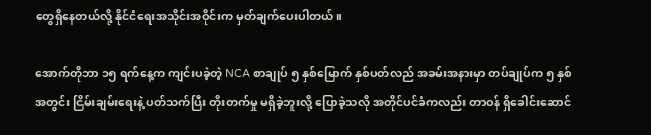တွေရှိနေတယ်လို့ နိုင်ငံရေးအသိုင်းအဝိုင်းက မှတ်ချက်ပေးပါတယ်။

အောက်တိုဘာ ၁၅ ရက်နေ့က ကျင်းပခဲ့တဲ့ NCA စာချုပ် ၅ နှစ်မြောက် နှစ်ပတ်လည် အခမ်းအနားမှာ တပ်ချုပ်က ၅ နှစ်အတွင်း ငြိမ်းချမ်းရေးနဲ့ ပတ်သက်ပြီး တိုးတက်မှု မရှိခဲ့ဘူးလို့ ပြောခဲ့သလို အတိုင်ပင်ခံကလည်း တာဝန် ရှိခေါင်းဆောင်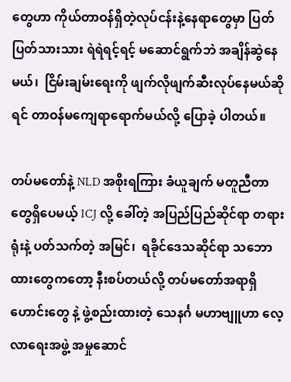တွေဟာ ကိုယ်တာဝန်ရှိတဲ့လုပ်ငန်းနဲ့နေရာတွေမှာ ပြတ်ပြတ်သားသား ရဲရဲရင့်ရင့် မဆောင်ရွက်ဘဲ အချိန်ဆွဲနေမယ်၊  ငြိမ်းချမ်းရေးကို ဖျက်လိုဖျက်ဆီးလုပ်နေမယ်ဆိုရင် တာဝန်မကျေရာရောက်မယ်လို့ ပြောခဲ့ ပါတယ်။

တပ်မတော်နဲ့ NLD အစိုးရကြား ခံယူချက် မတူညီတာတွေရှိပေမယ့် ICJ လို့ ခေါ်တဲ့ အပြည်ပြည်ဆိုင်ရာ တရားရုံးနဲ့ ပတ်သက်တဲ့ အမြင်၊  ရခိုင်ဒေသဆိုင်ရာ သဘောထားတွေကတော့ နီးစပ်တယ်လို့ တပ်မတော်အရာရှိဟောင်းတွေ နဲ့ ဖွဲ့စည်းထားတဲ့ သေနင်္ဂ မဟာဗျူဟာ လေ့လာရေးအဖွဲ့ အမှုဆောင်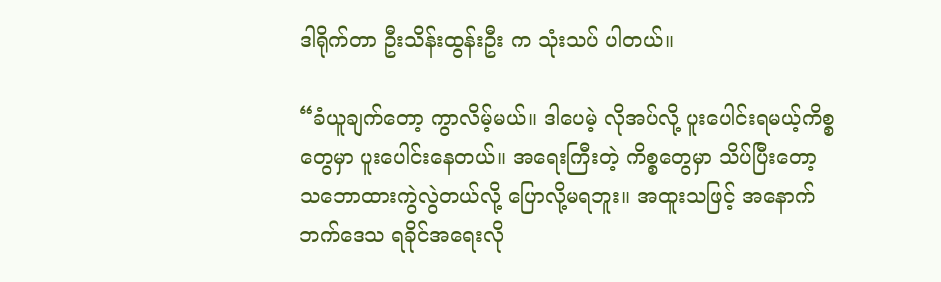ဒါရိုက်တာ ဦးသိန်းထွန်းဦး က သုံးသပ် ပါတယ်။

“ခံယူချက်တော့ ကွာလိမ့်မယ်။ ဒါပေမဲ့ လိုအပ်လို့ ပူးပေါင်းရမယ့်ကိစ္စတွေမှာ ပူးပေါင်းနေတယ်။ အရေးကြီးတဲ့ ကိစ္စတွေမှာ သိပ်ပြီးတော့ သဘောထားကွဲလွဲတယ်လို့ ပြောလို့မရဘူး။ အထူးသဖြင့် အနောက်ဘက်ဒေသ ရခိုင်အရေးလို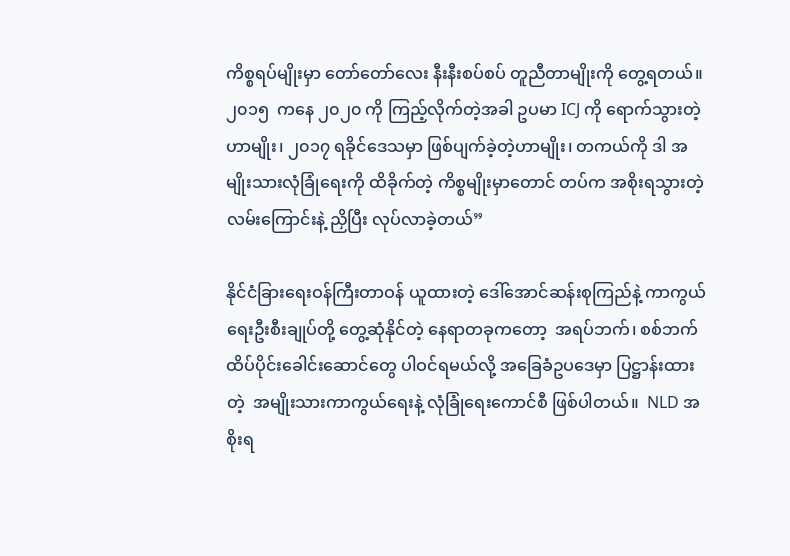ကိစ္စရပ်မျိုးမှာ တော်တော်လေး နီးနီးစပ်စပ် တူညီတာမျိုးကို တွေ့ရတယ်။ ၂၀၁၅  ကနေ ၂၀၂၀ ကို ကြည့်လိုက်တဲ့အခါ ဥပမာ ICJ ကို ရောက်သွားတဲ့ဟာမျိုး၊ ၂၀၁၇ ရခိုင်ဒေသမှာ ဖြစ်ပျက်ခဲ့တဲ့ဟာမျိုး၊ တကယ်ကို ဒါ အမျိုးသားလုံခြုံရေးကို ထိခိုက်တဲ့ ကိစ္စမျိုးမှာတောင် တပ်က အစိုးရသွားတဲ့ လမ်းကြောင်းနဲ့ ညှိပြီး လုပ်လာခဲ့တယ်”

နိုင်ငံခြားရေးဝန်ကြီးတာဝန် ယူထားတဲ့ ဒေါ်အောင်ဆန်းစုကြည်နဲ့ ကာကွယ်ရေးဦးစီးချုပ်တို့ တွေ့ဆုံနိုင်တဲ့ နေရာတခုကတော့  အရပ်ဘက်၊ စစ်ဘက် ထိပ်ပိုင်းခေါင်းဆောင်တွေ ပါဝင်ရမယ်လို့ အခြေခံဥပဒေမှာ ပြဋ္ဌာန်းထားတဲ့  အမျိုးသားကာကွယ်ရေးနဲ့ လုံခြုံရေးကောင်စီ ဖြစ်ပါတယ်။  NLD အစိုးရ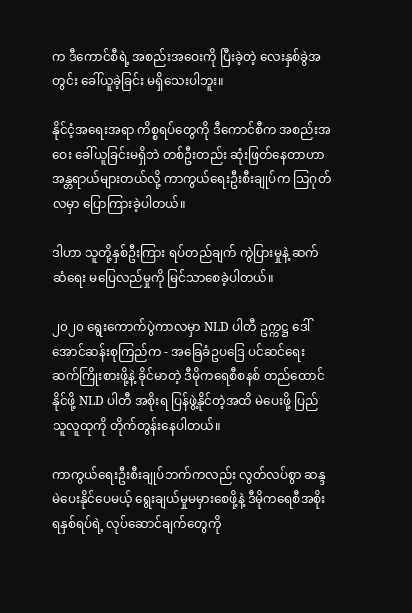က ဒီကောင်စီရဲ့ အစည်းအဝေးကို ပြီးခဲ့တဲ့ လေးနှစ်ခွဲအတွင်း ခေါ်ယူခဲ့ခြင်း မရှိသေးပါဘူး။

နိုင်ငံ့အရေးအရာ ကိစ္စရပ်တွေကို ဒီကောင်စီက အစည်းအဝေး ခေါ်ယူခြင်းမရှိဘဲ တစ်ဦးတည်း ဆုံးဖြတ်နေတာဟာ အန္တရာယ်များတယ်လို့ ကာကွယ်ရေးဦးစီးချုပ်က သြဂုတ်လမှာ ပြောကြားခဲ့ပါတယ်။

ဒါဟာ သူတို့နှစ်ဦးကြား ရပ်တည်ချက် ကွဲပြားမှုနဲ့ ဆက်ဆံရေး မပြေလည်မှုကို မြင်သာစေခဲ့ပါတယ်။

၂၀၂၀ ရွေးကောက်ပွဲကာလမှာ NLD ပါတီ ဥက္ကဋ္ဌ ဒေါ်အောင်ဆန်းစုကြည်က - အခြေခံဥပဒြေ ပင်ဆင်ရေး ဆက်ကြိုးစားဖို့နဲ့ ခိုင်မာတဲ့ ဒီမိုကရေစီစနစ် တည်ထောင်နိုင်ဖို့ NLD ပါတီ အစိုးရ ပြန်ဖွဲ့နိုင်တဲ့အထိ မဲပေးဖို့ ပြည်သူလူထုကို တိုက်တွန်းနေပါတယ်။

ကာကွယ်ရေးဦးစီးချုပ်ဘက်ကလည်း လွတ်လပ်စွာ ဆန္ဒမဲပေးနိုင်ပေမယ့် ရွေးချယ်မှုမမှားစေဖို့နဲ့ ဒီမိုကရေစီအစိုးရနှစ်ရပ်ရဲ့ လုပ်ဆောင်ချက်တွေကို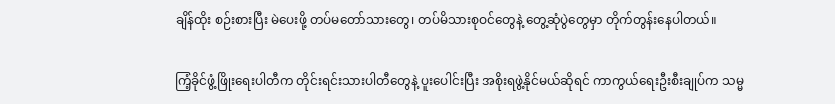ချိန်ထိုး စဉ်းစားပြီး မဲပေးဖို့ တပ်မတော်သားတွေ၊ တပ်မိသားစုဝင်တွေနဲ့ တွေ့ဆုံပွဲတွေမှာ တိုက်တွန်းနေပါတယ်။

ကြံ့ခိုင်ဖွံ့ဖြိုးရေးပါတီက တိုင်းရင်းသားပါတီတွေနဲ့ ပူးပေါင်းပြီး အစိုးရဖွဲ့နိုင်မယ်ဆိုရင် ကာကွယ်ရေးဦးစီးချုပ်က သမ္မ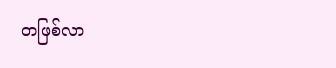တဖြစ်လာ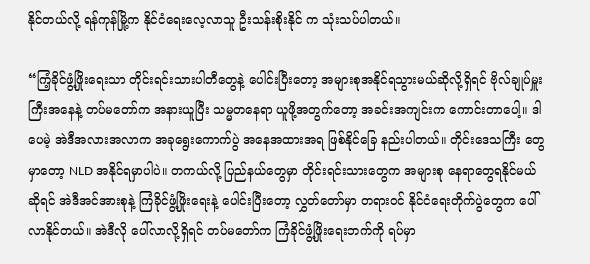နိုင်တယ်လို့ ရန်ကုန်မြို့က နိုင်ငံရေးလေ့လာသူ ဦးသန်းစိုးနိုင် က သုံးသပ်ပါတယ်။

“ကြံ့ခိုင်ဖွံ့ဖြိုးရေးသာ တိုင်းရင်းသားပါတီတွေနဲ့ ပေါင်းပြီးတော့ အများစုအနိုင်ရသွားမယ်ဆိုလို့ရှိရင် ဗိုလ်ချုပ်မှူးကြီးအနေနဲ့ တပ်မတော်က အနားယူပြီး သမ္မတနေရာ ယူဖို့အတွက်တော့ အခင်းအကျင်းက ကောင်းတာပေါ့။ ဒါပေမဲ့ အဲဒီအလားအလာက အခုရွေးကောက်ပွဲ အနေအထားအရ ဖြစ်နိုင်ခြေ နည်းပါတယ်။ တိုင်းဒေသကြီး တွေမှာတော့ NLD အနိုင်ရမှာပါပဲ။ တကယ်လို့ ပြည်နယ်တွေမှာ တိုင်းရင်းသားတွေက အများစု နေရာတွေရနိုင်မယ်ဆိုရင် အဲဒီအင်အားစုနဲ့ ကြံခိုင်ဖွံ့ဖြိုးရေးနဲ့ ပေါင်းပြီးတော့ လွှတ်တော်မှာ တရားဝင် နိုင်ငံရေးတိုက်ပွဲတွေက ပေါ်လာနိုင်တယ်။ အဲဒီလို ပေါ်လာလို့ရှိရင် တပ်မတော်က ကြံခိုင်ဖွံ့ဖြိုးရေးဘက်ကို ရပ်မှာ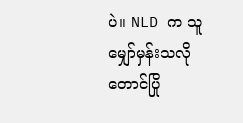ပဲ။ NLD က သူမျှော်မှန်းသလို တောင်ပြို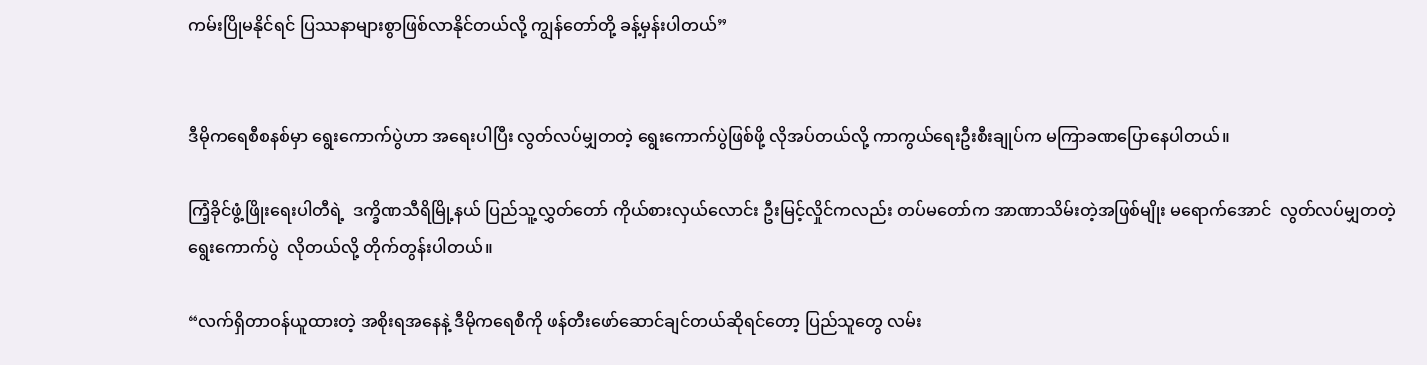ကမ်းပြိုမနိုင်ရင် ပြဿနာများစွာဖြစ်လာနိုင်တယ်လို့ ကျွန်တော်တို့ ခန့်မှန်းပါတယ်”


ဒီမိုကရေစီစနစ်မှာ ရွေးကောက်ပွဲဟာ အရေးပါပြီး လွတ်လပ်မျှတတဲ့ ရွေးကောက်ပွဲဖြစ်ဖို့ လိုအပ်တယ်လို့ ကာကွယ်ရေးဦးစီးချုပ်က မကြာခဏပြောနေပါတယ်။

ကြံ့ခိုင်ဖွံ့ဖြိုးရေးပါတီရဲ့  ဒက္ခိဏသီရိမြို့နယ် ပြည်သူ့လွှတ်တော် ကိုယ်စားလှယ်လောင်း ဦးမြင့်လှိုင်ကလည်း တပ်မတော်က အာဏာသိမ်းတဲ့အဖြစ်မျိုး မရောက်အောင်  လွတ်လပ်မျှတတဲ့ ရွေးကောက်ပွဲ  လိုတယ်လို့ တိုက်တွန်းပါတယ်။

“လက်ရှိတာဝန်ယူထားတဲ့ အစိုးရအနေနဲ့ ဒီမိုကရေစီကို ဖန်တီးဖော်ဆောင်ချင်တယ်ဆိုရင်တော့ ပြည်သူတွေ လမ်း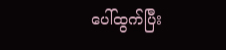ပေါ်ထွက်ပြီး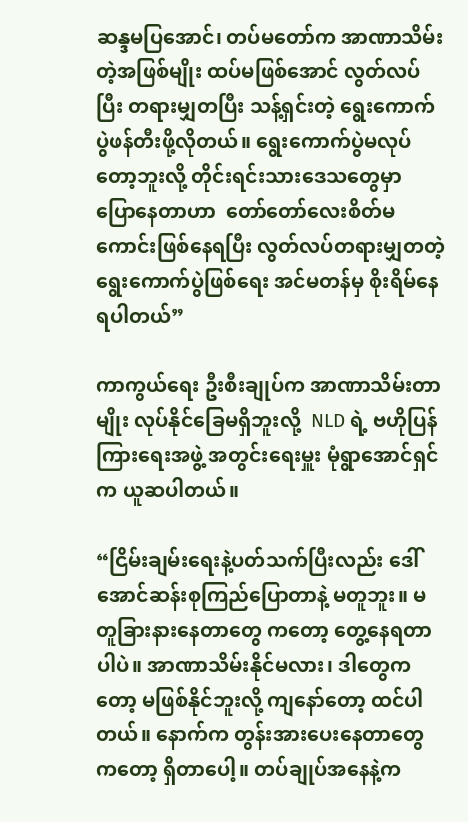ဆန္ဒမပြအောင်၊ တပ်မတော်က အာဏာသိမ်းတဲ့အဖြစ်မျိုး ထပ်မဖြစ်အောင် လွတ်လပ်ပြီး တရားမျှတပြီး သန့်ရှင်းတဲ့ ရွေးကောက်ပွဲဖန်တီးဖို့လိုတယ်။ ရွေးကောက်ပွဲမလုပ်တော့ဘူးလို့ တိုင်းရင်းသားဒေသတွေမှာ ပြောနေတာဟာ  တော်တော်လေးစိတ်မကောင်းဖြစ်နေရပြီး လွတ်လပ်တရားမျှတတဲ့ ရွေးကောက်ပွဲဖြစ်ရေး အင်မတန်မှ စိုးရိမ်နေရပါတယ်”

ကာကွယ်ရေး ဦးစီးချုပ်က အာဏာသိမ်းတာမျိုး လုပ်နိုင်ခြေမရှိဘူးလို့  NLD ရဲ့ ဗဟိုပြန်ကြားရေးအဖွဲ့ အတွင်းရေးမှူး မုံရွာအောင်ရှင်က ယူဆပါတယ်။

“ငြိမ်းချမ်းရေးနဲ့ပတ်သက်ပြီးလည်း ဒေါ်အောင်ဆန်းစုကြည်ပြောတာနဲ့ မတူဘူး။ မတူခြားနားနေတာတွေ ကတော့ တွေ့နေရတာပါပဲ။ အာဏာသိမ်းနိုင်မလား၊ ဒါတွေကတော့ မဖြစ်နိုင်ဘူးလို့ ကျနော်တော့ ထင်ပါ တယ်။ နောက်က တွန်းအားပေးနေတာတွေကတော့ ရှိတာပေါ့။ တပ်ချုပ်အနေနဲ့က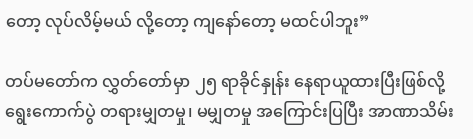တော့ လုပ်လိမ့်မယ် လို့တော့ ကျနော်တော့ မထင်ပါဘူး”

တပ်မတော်က လွှတ်တော်မှာ ၂၅ ရာခိုင်နှုန်း နေရာယူထားပြီးဖြစ်လို့ ရွေးကောက်ပွဲ တရားမျှတမှု၊ မမျှတမှု အကြောင်းပြပြီး အာဏာသိမ်း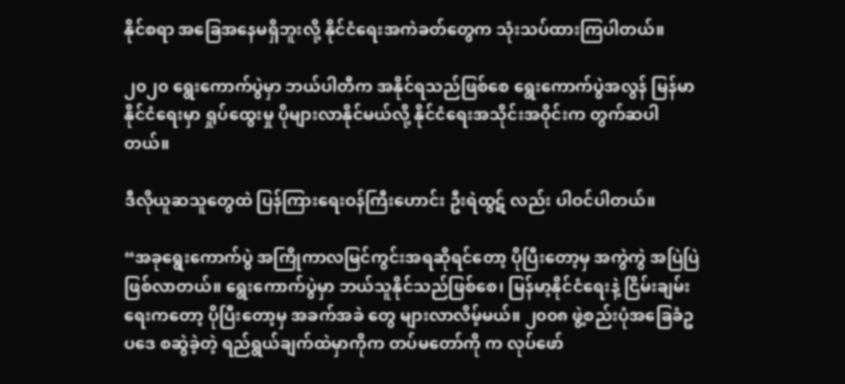နိုင်စရာ အခြေအနေမရှိဘူးလို့ နိုင်ငံရေးအကဲခတ်တွေက သုံးသပ်ထားကြပါတယ်။

၂၀၂၀ ရွေးကောက်ပွဲမှာ ဘယ်ပါတီက အနိုင်ရသည်ဖြစ်စေ ရွေးကောက်ပွဲအလွန် မြန်မာနိုင်ငံရေးမှာ ရှုပ်ထွေးမှု ပိုများလာနိုင်မယ်လို့ နိုင်ငံရေးအသိုင်းအဝိုင်းက တွက်ဆပါတယ်။

ဒီလိုယူဆသူတွေထဲ ပြန်ကြားရေးဝန်ကြီးဟောင်း ဦးရဲထွဋ် လည်း ပါဝင်ပါတယ်။

“အခုရွေးကောက်ပွဲ အကြိုကာလမြင်ကွင်းအရဆိုရင်တော့ ပိုပြီးတော့မှ အကွဲကွဲ အပြဲပြဲဖြစ်လာတယ်။ ရွေးကောက်ပွဲမှာ ဘယ်သူနိုင်သည်ဖြစ်စေ၊ မြန်မာ့နိုင်ငံရေးနဲ့ ငြိမ်းချမ်းရေးကတော့ ပိုပြီးတော့မှ အခက်အခဲ တွေ များလာလိမ့်မယ်။ ၂၀၀၈ ဖွဲ့စည်းပုံအခြေခံဥပဒေ စဆွဲခဲ့တဲ့ ရည်ရွယ်ချက်ထဲမှာကိုက တပ်မတော်ကို က လုပ်ဖော်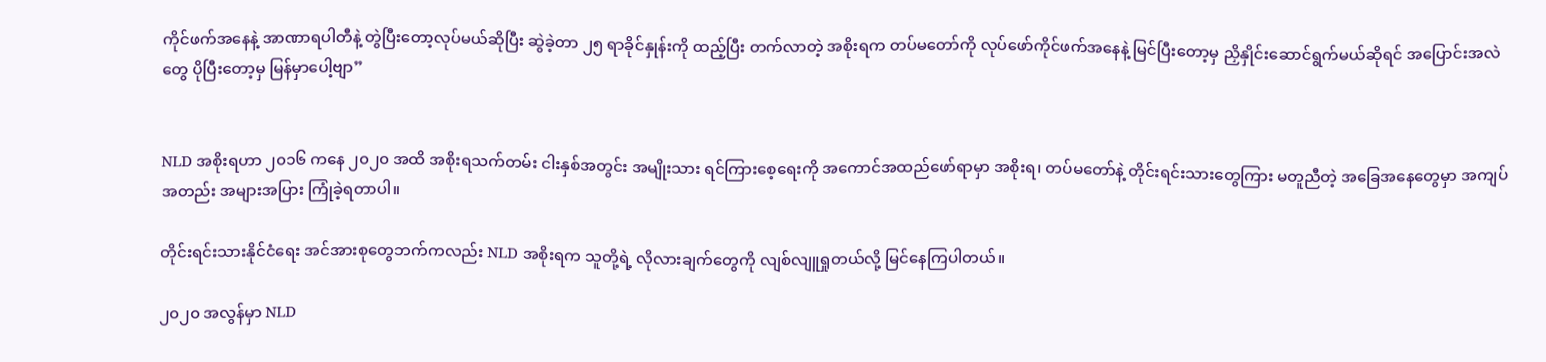ကိုင်ဖက်အနေနဲ့ အာဏာရပါတီနဲ့ တွဲပြီးတော့လုပ်မယ်ဆိုပြီး ဆွဲခဲ့တာ ၂၅ ရာခိုင်နှုန်းကို ထည့်ပြီး တက်လာတဲ့ အစိုးရက တပ်မတော်ကို လုပ်ဖော်ကိုင်ဖက်အနေနဲ့ မြင်ပြီးတော့မှ ညှိနှိုင်းဆောင်ရွက်မယ်ဆိုရင် အပြောင်းအလဲတွေ ပိုပြီးတော့မှ မြန်မှာပေါ့ဗျာ”


NLD အစိုးရဟာ ၂၀၁၆ ကနေ ၂၀၂၀ အထိ အစိုးရသက်တမ်း ငါးနှစ်အတွင်း အမျိုးသား ရင်ကြားစေ့ရေးကို အကောင်အထည်ဖော်ရာမှာ အစိုးရ၊ တပ်မတော်နဲ့ တိုင်းရင်းသားတွေကြား မတူညီတဲ့ အခြေအနေတွေမှာ အကျပ်အတည်း အများအပြား ကြုံခဲ့ရတာပါ။

တိုင်းရင်းသားနိုင်ငံရေး အင်အားစုတွေဘက်ကလည်း NLD အစိုးရက သူတို့ရဲ့ လိုလားချက်တွေကို လျစ်လျူရှုတယ်လို့ မြင်နေကြပါတယ်။

၂၀၂၀ အလွန်မှာ NLD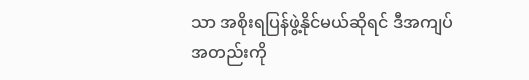သာ အစိုးရပြန်ဖွဲ့နိုင်မယ်ဆိုရင် ဒီအကျပ်အတည်းကို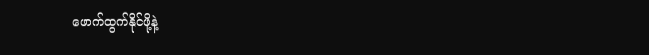ဖောက်ထွက်နိုင်ဖို့နဲ့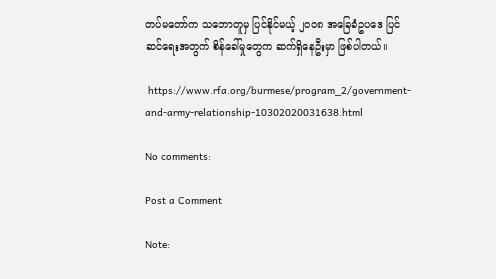တပ်မတော်က သဘောတူမှ ပြင်နိုင်မယ့် ၂၀၀၈ အခြေခံဥပဒေ ပြင်ဆင်ရေးအတွက် စိန်ခေါ်မှုတွေက ဆက်ရှိနေဦးမှာ ဖြစ်ပါတယ်။

 https://www.rfa.org/burmese/program_2/government-and-army-relationship-10302020031638.html

No comments:

Post a Comment

Note: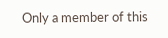Only a member of this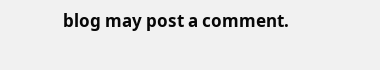blog may post a comment.